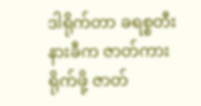ဒါရိုက်တာ ခရစ္စတီးနားခီက ဇာတ်ကားရိုက်ဖို့ ဇာတ်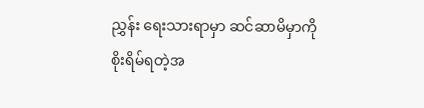ညွှန်း ရေးသားရာမှာ ဆင်ဆာမိမှာကို စိုးရိမ်ရတဲ့အ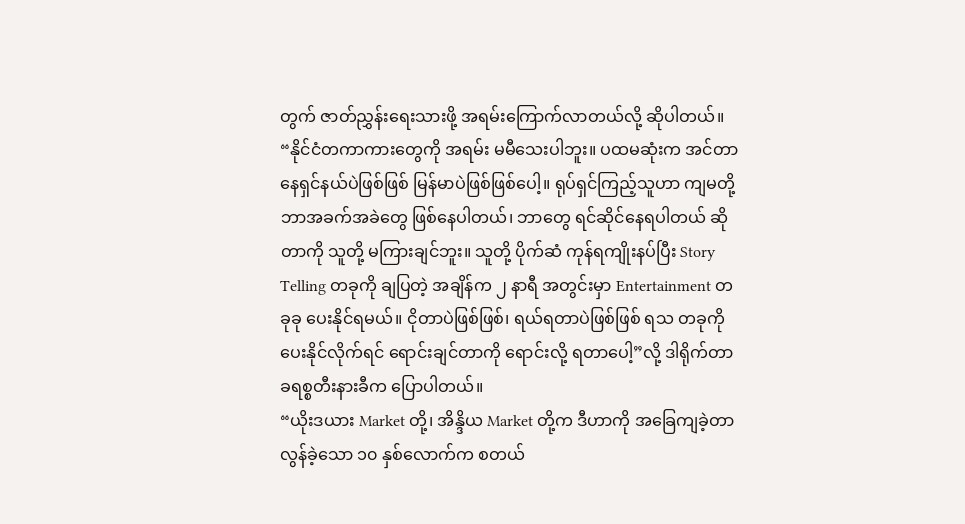တွက် ဇာတ်ညွှန်းရေးသားဖို့ အရမ်းကြောက်လာတယ်လို့ ဆိုပါတယ်။
“နိုင်ငံတကာကားတွေကို အရမ်း မမီသေးပါဘူး။ ပထမဆုံးက အင်တာနေရှင်နယ်ပဲဖြစ်ဖြစ် မြန်မာပဲဖြစ်ဖြစ်ပေါ့။ ရုပ်ရှင်ကြည့်သူဟာ ကျမတို့ ဘာအခက်အခဲတွေ ဖြစ်နေပါတယ်၊ ဘာတွေ ရင်ဆိုင်နေရပါတယ် ဆိုတာကို သူတို့ မကြားချင်ဘူး။ သူတို့ ပိုက်ဆံ ကုန်ရကျိုးနပ်ပြီး Story Telling တခုကို ချပြတဲ့ အချိန်က ၂ နာရီ အတွင်းမှာ Entertainment တခုခု ပေးနိုင်ရမယ်။ ငိုတာပဲဖြစ်ဖြစ်၊ ရယ်ရတာပဲဖြစ်ဖြစ် ရသ တခုကို ပေးနိုင်လိုက်ရင် ရောင်းချင်တာကို ရောင်းလို့ ရတာပေါ့”လို့ ဒါရိုက်တာ ခရစ္စတီးနားခီက ပြောပါတယ်။
“ယိုးဒယား Market တို့၊ အိန္ဒိယ Market တို့က ဒီဟာကို အခြေကျခဲ့တာ လွန်ခဲ့သော ၁၀ နှစ်လောက်က စတယ်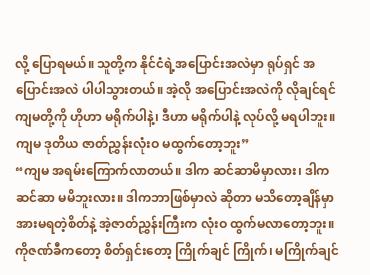လို့ ပြောရမယ်။ သူတို့က နိုင်ငံရဲ့အပြောင်းအလဲမှာ ရုပ်ရှင် အပြောင်းအလဲ ပါပါသွားတယ်။ အဲ့လို အပြောင်းအလဲကို လိုချင်ရင် ကျမတို့ကို ဟိုဟာ မရိုက်ပါနဲ့၊ ဒီဟာ မရိုက်ပါနဲ့ လုပ်လို့ မရပါဘူး။ ကျမ ဒုတိယ ဇာတ်ညွှန်းလုံးဝ မထွက်တော့ဘူး”
“ကျမ အရမ်းကြောက်လာတယ်။ ဒါက ဆင်ဆာမိမှာလား၊ ဒါက ဆင်ဆာ မမိဘူးလား။ ဒါကဘာဖြစ်မှာလဲ ဆိုတာ မသိတော့ချိန်မှာ အားမရတဲ့စိတ်နဲ့ အဲ့ဇာတ်ညွှန်းကြီးက လုံးဝ ထွက်မလာတော့ဘူး။ ကိုဇဏ်ခီကတော့ စိတ်ရှင်းတော့ ကြိုက်ချင် ကြိုက်၊ မကြိုက်ချင်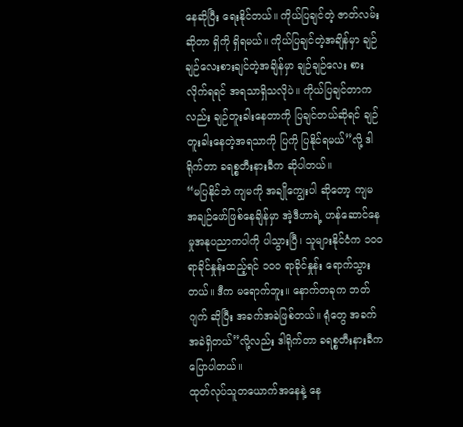နေဆိုပြီး ရေးနိုင်တယ်။ ကိုယ်ပြချင်တဲ့ ဇာတ်လမ်း ဆိုတာ ရှိကို ရှိရမယ်။ ကိုယ်ပြချင်တဲ့အချိန်မှာ ချဉ်ချဉ်လေးစားချင်တဲ့အချိန်မှာ ချဉ်ချဉ်လေး စားလိုက်ရရင် အရသာရှိသလိုပဲ။ ကိုယ်ပြချင်တာကလည်း ချဉ်တူးခါးနေတာကို ပြချင်တယ်ဆိုရင် ချဉ်တူးခါးနေတဲ့အရသာကို ပြကို ပြနိုင်ရမယ်”လို့ ဒါရိုက်တာ ခရစ္စတီးနားခီက ဆိုပါတယ်။
“မပြနိုင်ဘဲ ကျမကို အချိုကျွေးပါ ဆိုတော့ ကျမ အချဉ်ဖော်ဖြစ်နေချိန်မှာ အဲ့ဒီဟာရဲ့ ဟန်ဆောင်နေမှုအနုပညာကပါကို ပါသွားပြီ၊ သူများနိုင်ငံက ၁၀၀ ရာခိုင်နှုန်းထည့်ရင် ၁၀၀ ရာခိုင်နှုန်း ရောက်သွားတယ်။ ဒီက မရောက်ဘူး။ နောက်တခုက ဘတ်ဂျက် ဆိုပြီး အခက်အခဲဖြစ်တယ်။ ရုံတွေ အခက်အခဲရှိတယ်”လို့လည်း ဒါရိုက်တာ ခရစ္စတီးနားခီက ပြောပါတယ်။
ထုတ်လုပ်သူတယောက်အနေနဲ့ နေ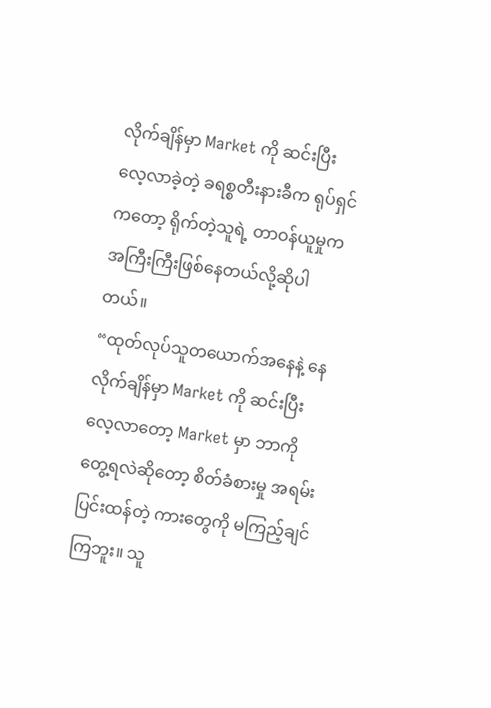လိုက်ချိန်မှာ Market ကို ဆင်းပြီးလေ့လာခဲ့တဲ့ ခရစ္စတီးနားခီက ရုပ်ရှင်ကတော့ ရိုက်တဲ့သူရဲ့ တာဝန်ယူမှုက အကြီးကြီးဖြစ်နေတယ်လို့ဆိုပါတယ်။
“ထုတ်လုပ်သူတယောက်အနေနဲ့ နေလိုက်ချိန်မှာ Market ကို ဆင်းပြီးလေ့လာတော့ Market မှာ ဘာကို တွေ့ရလဲဆိုတော့ စိတ်ခံစားမှု အရမ်းပြင်းထန်တဲ့ ကားတွေကို မကြည့်ချင်ကြဘူး။ သူ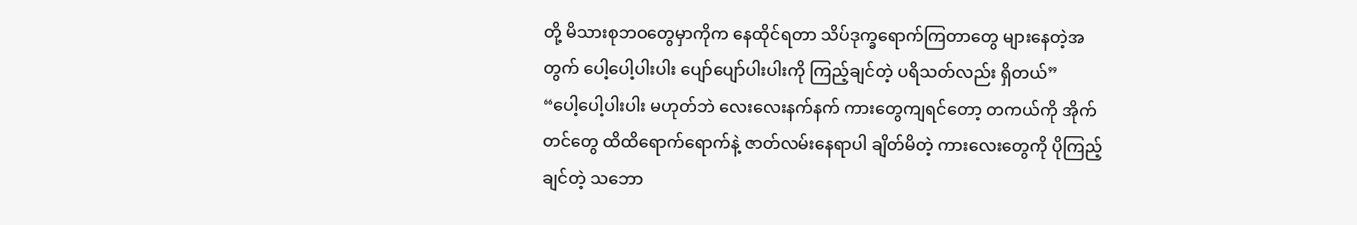တို့ မိသားစုဘဝတွေမှာကိုက နေထိုင်ရတာ သိပ်ဒုက္ခရောက်ကြတာတွေ များနေတဲ့အတွက် ပေါ့ပေါ့ပါးပါး ပျော်ပျော်ပါးပါးကို ကြည့်ချင်တဲ့ ပရိသတ်လည်း ရှိတယ်”
“ပေါ့ပေါ့ပါးပါး မဟုတ်ဘဲ လေးလေးနက်နက် ကားတွေကျရင်တော့ တကယ်ကို အိုက်တင်တွေ ထိထိရောက်ရောက်နဲ့ ဇာတ်လမ်းနေရာပါ ချိတ်မိတဲ့ ကားလေးတွေကို ပိုကြည့်ချင်တဲ့ သဘော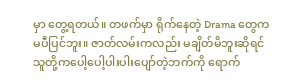မှာ တွေ့ရတယ်။ တဖက်မှာ ရိုက်နေတဲ့ Drama တွေက မပီပြင်ဘူး။ ဇာတ်လမ်းကလည်း မချိတ်မိဘူးဆိုရင် သူတို့ကပေါ့ပေါ့ပါးပါးပျော်တဲ့ဘက်ကို ရောက်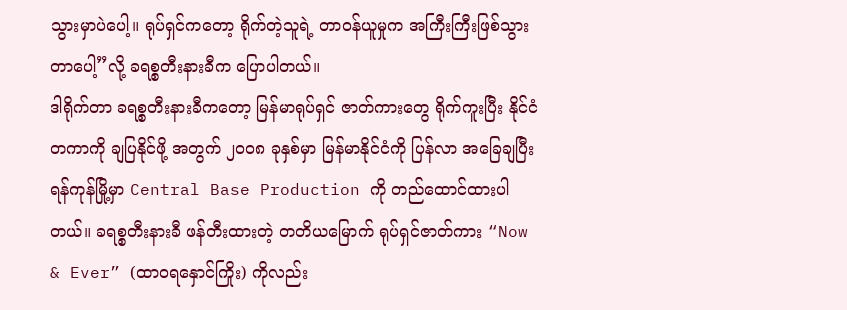သွားမှာပဲပေါ့။ ရုပ်ရှင်ကတော့ ရိုက်တဲ့သူရဲ့ တာဝန်ယူမှုက အကြီးကြီးဖြစ်သွားတာပေါ့”လို့ ခရစ္စတီးနားခီက ပြောပါတယ်။
ဒါရိုက်တာ ခရစ္စတီးနားခီကတော့ မြန်မာရုပ်ရှင် ဇာတ်ကားတွေ ရိုက်ကူးပြီး နိုင်ငံတကာကို ချပြနိုင်ဖို့ အတွက် ၂၀၀၈ ခုနှစ်မှာ မြန်မာနိုင်ငံကို ပြန်လာ အခြေချပြီး ရန်ကုန်မြို့မှာ Central Base Production ကို တည်ထောင်ထားပါတယ်။ ခရစ္စတီးနားခီ ဖန်တီးထားတဲ့ တတိယမြောက် ရုပ်ရှင်ဇာတ်ကား “Now & Ever” (ထာဝရနှောင်ကြိုး) ကိုလည်း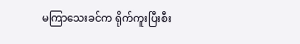မကြာသေးခင်က ရိုက်ကူးပြီးစီး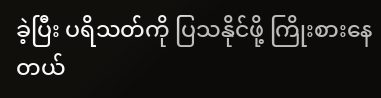ခဲ့ပြီး ပရိသတ်ကို ပြသနိုင်ဖို့ ကြိုးစားနေတယ်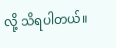လို့ သိရပါတယ်။